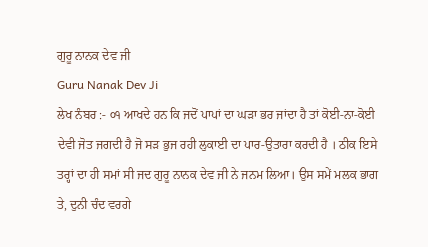ਗੁਰੂ ਨਾਨਕ ਦੇਵ ਜੀ
Guru Nanak Dev Ji
ਲੇਖ ਨੰਬਰ :- ੦੧ ਆਖਦੇ ਹਨ ਕਿ ਜਦੋਂ ਪਾਪਾਂ ਦਾ ਘੜਾ ਭਰ ਜਾਂਦਾ ਹੈ ਤਾਂ ਕੋਈ-ਨਾ-ਕੋਈ ਦੇਵੀ ਜੋਤ ਜਗਦੀ ਹੈ ਜੋ ਸੜ ਭੁਜ ਰਹੀ ਲੁਕਾਈ ਦਾ ਪਾਰ-ਉਤਾਰਾ ਕਰਦੀ ਹੈ । ਠੀਕ ਇਸੇ ਤਰ੍ਹਾਂ ਦਾ ਹੀ ਸਮਾਂ ਸੀ ਜਦ ਗੁਰੂ ਨਾਨਕ ਦੇਵ ਜੀ ਨੇ ਜਨਮ ਲਿਆ। ਉਸ ਸਮੇਂ ਮਲਕ ਭਾਗ ਤੇ, ਦੁਨੀ ਚੰਦ ਵਰਗੇ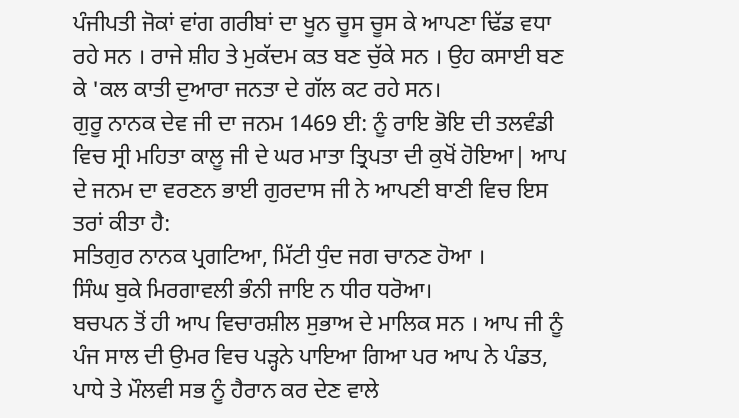ਪੰਜੀਪਤੀ ਜੋਕਾਂ ਵਾਂਗ ਗਰੀਬਾਂ ਦਾ ਖੂਨ ਚੂਸ ਚੂਸ ਕੇ ਆਪਣਾ ਢਿੱਡ ਵਧਾ ਰਹੇ ਸਨ । ਰਾਜੇ ਸ਼ੀਹ ਤੇ ਮੁਕੱਦਮ ਕਤ ਬਣ ਚੁੱਕੇ ਸਨ । ਉਹ ਕਸਾਈ ਬਣ ਕੇ 'ਕਲ ਕਾਤੀ ਦੁਆਰਾ ਜਨਤਾ ਦੇ ਗੱਲ ਕਟ ਰਹੇ ਸਨ।
ਗੁਰੂ ਨਾਨਕ ਦੇਵ ਜੀ ਦਾ ਜਨਮ 1469 ਈ: ਨੂੰ ਰਾਇ ਭੋਇ ਦੀ ਤਲਵੰਡੀ ਵਿਚ ਸ੍ਰੀ ਮਹਿਤਾ ਕਾਲੂ ਜੀ ਦੇ ਘਰ ਮਾਤਾ ਤ੍ਰਿਪਤਾ ਦੀ ਕੁਖੋਂ ਹੋਇਆ| ਆਪ ਦੇ ਜਨਮ ਦਾ ਵਰਣਨ ਭਾਈ ਗੁਰਦਾਸ ਜੀ ਨੇ ਆਪਣੀ ਬਾਣੀ ਵਿਚ ਇਸ ਤਰਾਂ ਕੀਤਾ ਹੈ:
ਸਤਿਗੁਰ ਨਾਨਕ ਪ੍ਰਗਟਿਆ, ਮਿੱਟੀ ਧੁੰਦ ਜਗ ਚਾਨਣ ਹੋਆ ।
ਸਿੰਘ ਬੁਕੇ ਮਿਰਗਾਵਲੀ ਭੰਨੀ ਜਾਇ ਨ ਧੀਰ ਧਰੋਆ।
ਬਚਪਨ ਤੋਂ ਹੀ ਆਪ ਵਿਚਾਰਸ਼ੀਲ ਸੁਭਾਅ ਦੇ ਮਾਲਿਕ ਸਨ । ਆਪ ਜੀ ਨੂੰ ਪੰਜ ਸਾਲ ਦੀ ਉਮਰ ਵਿਚ ਪੜ੍ਹਨੇ ਪਾਇਆ ਗਿਆ ਪਰ ਆਪ ਨੇ ਪੰਡਤ, ਪਾਧੇ ਤੇ ਮੌਲਵੀ ਸਭ ਨੂੰ ਹੈਰਾਨ ਕਰ ਦੇਣ ਵਾਲੇ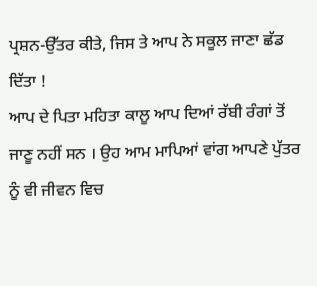ਪ੍ਰਸ਼ਨ-ਉੱਤਰ ਕੀਤੇ, ਜਿਸ ਤੇ ਆਪ ਨੇ ਸਕੂਲ ਜਾਣਾ ਛੱਡ ਦਿੱਤਾ !
ਆਪ ਦੇ ਪਿਤਾ ਮਹਿਤਾ ਕਾਲੂ ਆਪ ਦਿਆਂ ਰੱਬੀ ਰੰਗਾਂ ਤੋਂ ਜਾਣੂ ਨਹੀਂ ਸਨ । ਉਹ ਆਮ ਮਾਪਿਆਂ ਵਾਂਗ ਆਪਣੇ ਪੁੱਤਰ ਨੂੰ ਵੀ ਜੀਵਨ ਵਿਚ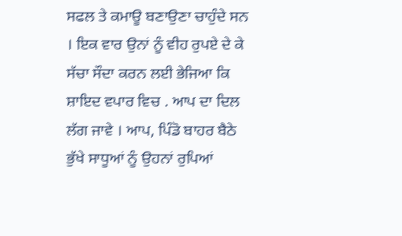ਸਫਲ ਤੇ ਕਮਾਊ ਬਣਾਉਣਾ ਚਾਹੁੰਦੇ ਸਨ । ਇਕ ਵਾਰ ਉਨਾਂ ਨੂੰ ਵੀਹ ਰੁਪਏ ਦੇ ਕੇ ਸੱਚਾ ਸੌਦਾ ਕਰਨ ਲਈ ਭੇਜਿਆ ਕਿ ਸ਼ਾਇਦ ਵਪਾਰ ਵਿਚ . ਆਪ ਦਾ ਦਿਲ ਲੱਗ ਜਾਵੇ । ਆਪ, ਪਿੰਡੋ ਬਾਹਰ ਬੈਠੇ ਭੁੱਖੇ ਸਾਧੂਆਂ ਨੂੰ ਉਹਨਾਂ ਰੁਪਿਆਂ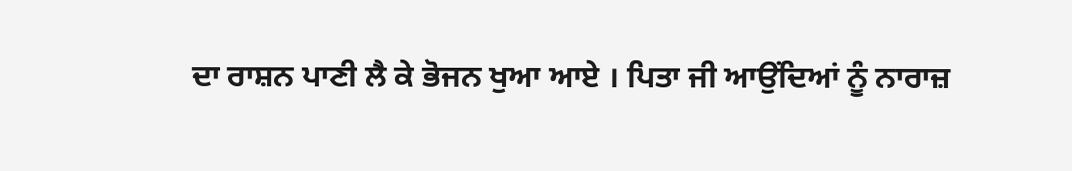ਦਾ ਰਾਸ਼ਨ ਪਾਣੀ ਲੈ ਕੇ ਭੋਜਨ ਖੁਆ ਆਏ । ਪਿਤਾ ਜੀ ਆਉਂਦਿਆਂ ਨੂੰ ਨਾਰਾਜ਼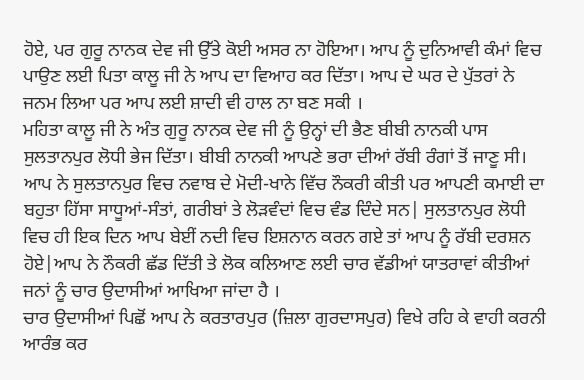ਹੋਏ, ਪਰ ਗੁਰੂ ਨਾਨਕ ਦੇਵ ਜੀ ਉੱਤੇ ਕੋਈ ਅਸਰ ਨਾ ਹੋਇਆ। ਆਪ ਨੂੰ ਦੁਨਿਆਵੀ ਕੰਮਾਂ ਵਿਚ ਪਾਉਣ ਲਈ ਪਿਤਾ ਕਾਲੂ ਜੀ ਨੇ ਆਪ ਦਾ ਵਿਆਹ ਕਰ ਦਿੱਤਾ। ਆਪ ਦੇ ਘਰ ਦੇ ਪੁੱਤਰਾਂ ਨੇ ਜਨਮ ਲਿਆ ਪਰ ਆਪ ਲਈ ਸ਼ਾਦੀ ਵੀ ਹਾਲ ਨਾ ਬਣ ਸਕੀ ।
ਮਹਿਤਾ ਕਾਲੂ ਜੀ ਨੇ ਅੰਤ ਗੁਰੂ ਨਾਨਕ ਦੇਵ ਜੀ ਨੂੰ ਉਨ੍ਹਾਂ ਦੀ ਭੈਣ ਬੀਬੀ ਨਾਨਕੀ ਪਾਸ ਸੁਲਤਾਨਪੁਰ ਲੋਧੀ ਭੇਜ ਦਿੱਤਾ। ਬੀਬੀ ਨਾਨਕੀ ਆਪਣੇ ਭਰਾ ਦੀਆਂ ਰੱਬੀ ਰੰਗਾਂ ਤੋਂ ਜਾਣੂ ਸੀ। ਆਪ ਨੇ ਸੁਲਤਾਨਪੁਰ ਵਿਚ ਨਵਾਬ ਦੇ ਮੋਦੀ-ਖਾਨੇ ਵਿੱਚ ਨੌਕਰੀ ਕੀਤੀ ਪਰ ਆਪਣੀ ਕਮਾਈ ਦਾ ਬਹੁਤਾ ਹਿੱਸਾ ਸਾਧੂਆਂ-ਸੰਤਾਂ, ਗਰੀਬਾਂ ਤੇ ਲੋੜਵੰਦਾਂ ਵਿਚ ਵੰਡ ਦਿੰਦੇ ਸਨ| ਸੁਲਤਾਨਪੁਰ ਲੋਧੀ ਵਿਚ ਹੀ ਇਕ ਦਿਨ ਆਪ ਬੇਈਂ ਨਦੀ ਵਿਚ ਇਸ਼ਨਾਨ ਕਰਨ ਗਏ ਤਾਂ ਆਪ ਨੂੰ ਰੱਬੀ ਦਰਸ਼ਨ ਹੋਏ|ਆਪ ਨੇ ਨੌਕਰੀ ਛੱਡ ਦਿੱਤੀ ਤੇ ਲੋਕ ਕਲਿਆਣ ਲਈ ਚਾਰ ਵੱਡੀਆਂ ਯਾਤਰਾਵਾਂ ਕੀਤੀਆਂ ਜਨਾਂ ਨੂੰ ਚਾਰ ਉਦਾਸੀਆਂ ਆਖਿਆ ਜਾਂਦਾ ਹੈ ।
ਚਾਰ ਉਦਾਸੀਆਂ ਪਿਛੋਂ ਆਪ ਨੇ ਕਰਤਾਰਪੁਰ (ਜ਼ਿਲਾ ਗੁਰਦਾਸਪੁਰ) ਵਿਖੇ ਰਹਿ ਕੇ ਵਾਹੀ ਕਰਨੀ ਆਰੰਭ ਕਰ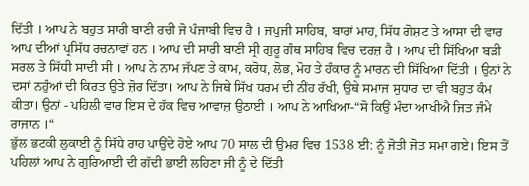ਦਿੱਤੀ । ਆਪ ਨੇ ਬਹੁਤ ਸਾਰੀ ਬਾਣੀ ਰਚੀ ਜੋ ਪੰਜਾਬੀ ਵਿਚ ਹੈ । ਜਪੁਜੀ ਸਾਹਿਬ, ਬਾਰਾਂ ਮਾਹ, ਸਿੱਧ ਗੋਸ਼ਟ ਤੇ ਆਸਾ ਦੀ ਵਾਰ ਆਪ ਦੀਆਂ ਪ੍ਰਸਿੱਧ ਰਚਨਾਵਾਂ ਹਨ । ਆਪ ਦੀ ਸਾਰੀ ਬਾਣੀ ਸ੍ਰੀ ਗੁਰੂ ਗੰਥ ਸਾਹਿਬ ਵਿਚ ਦਰਜ਼ ਹੈ । ਆਪ ਦੀ ਸਿੱਖਿਆ ਬੜੀ ਸਰਲ ਤੇ ਸਿੱਧੀ ਸਾਦੀ ਸੀ । ਆਪ ਨੇ ਨਾਮ ਜੱਪਣ ਤੇ ਕਾਮ, ਕਰੋਧ, ਲੋਭ, ਮੋਹ ਤੇ ਹੰਕਾਰ ਨੂੰ ਮਾਰਨ ਦੀ ਸਿੱਖਿਆ ਦਿੱਤੀ । ਉਨਾਂ ਨੇ ਦਸਾਂ ਨਹੁੰਆਂ ਦੀ ਕਿਰਤ ਉਤੇ ਜ਼ੋਰ ਦਿੱਤਾ। ਆਪ ਨੇ ਜਿਥੇ ਸਿੱਖ ਧਰਮ ਦੀ ਨੀਂਹ ਰੱਖੀ, ਉਥੇ ਸਮਾਜ ਸੁਧਾਰ ਦਾ ਵੀ ਬਹੁਤ ਕੰਮ ਕੀਤਾ। ਉਨਾਂ - ਪਹਿਲੀ ਵਾਰ ਇਸ ਦੇ ਹੱਕ ਵਿਚ ਆਵਾਜ਼ ਉਠਾਈ । ਆਪ ਨੇ ਆਖਿਆ-“ਸੋ ਕਿਉਂ ਮੰਦਾ ਆਖੀਐ ਜਿਤ ਜੰਮੇ ਰਾਜਾਨ ।“
ਭੁੱਲ ਭਟਕੀ ਲੁਕਾਈ ਨੂੰ ਸਿੱਧੇ ਰਾਹ ਪਾਉਂਦੇ ਹੋਏ ਆਪ 70 ਸਾਲ ਦੀ ਉਮਰ ਵਿਚ 1538 ਈ: ਨੂੰ ਜੋਤੀ ਜੋਤ ਸਮਾ ਗਏ। ਇਸ ਤੋਂ ਪਹਿਲਾਂ ਆਪ ਨੇ ਗੁਰਿਆਈ ਦੀ ਗੱਦੀ ਭਾਈ ਲਹਿਣਾ ਜੀ ਨੂੰ ਦੇ ਦਿੱਤੀ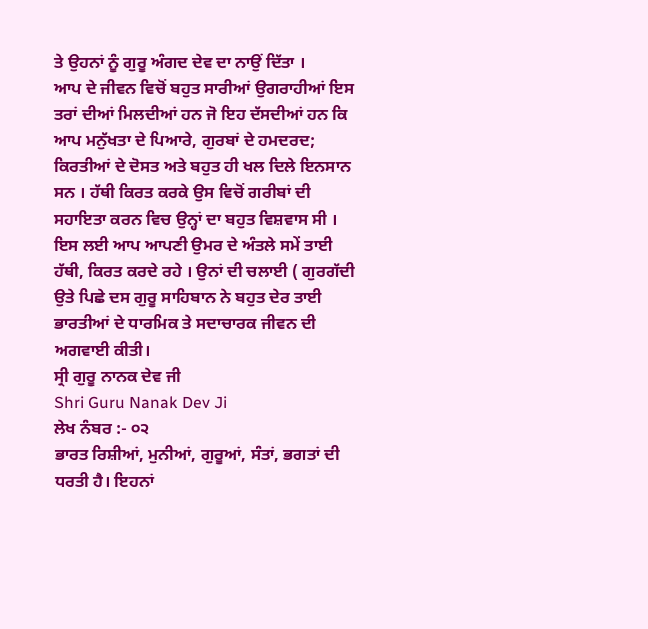ਤੇ ਉਹਨਾਂ ਨੂੰ ਗੁਰੂ ਅੰਗਦ ਦੇਵ ਦਾ ਨਾਉਂ ਦਿੱਤਾ ।
ਆਪ ਦੇ ਜੀਵਨ ਵਿਚੋਂ ਬਹੁਤ ਸਾਰੀਆਂ ਉਗਰਾਹੀਆਂ ਇਸ ਤਰਾਂ ਦੀਆਂ ਮਿਲਦੀਆਂ ਹਨ ਜੋ ਇਹ ਦੱਸਦੀਆਂ ਹਨ ਕਿ ਆਪ ਮਨੁੱਖਤਾ ਦੇ ਪਿਆਰੇ, ਗੁਰਬਾਂ ਦੇ ਹਮਦਰਦ; ਕਿਰਤੀਆਂ ਦੇ ਦੋਸਤ ਅਤੇ ਬਹੁਤ ਹੀ ਖਲ ਦਿਲੇ ਇਨਸਾਨ ਸਨ । ਹੱਥੀ ਕਿਰਤ ਕਰਕੇ ਉਸ ਵਿਚੋਂ ਗਰੀਬਾਂ ਦੀ ਸਹਾਇਤਾ ਕਰਨ ਵਿਚ ਉਨ੍ਹਾਂ ਦਾ ਬਹੁਤ ਵਿਸ਼ਵਾਸ ਸੀ । ਇਸ ਲਈ ਆਪ ਆਪਣੀ ਉਮਰ ਦੇ ਅੰਤਲੇ ਸਮੇਂ ਤਾਈ ਹੱਥੀ, ਕਿਰਤ ਕਰਦੇ ਰਹੇ । ਉਨਾਂ ਦੀ ਚਲਾਈ ( ਗੁਰਗੱਦੀ ਉਤੇ ਪਿਛੇ ਦਸ ਗੁਰੂ ਸਾਹਿਬਾਨ ਨੇ ਬਹੁਤ ਦੇਰ ਤਾਈ ਭਾਰਤੀਆਂ ਦੇ ਧਾਰਮਿਕ ਤੇ ਸਦਾਚਾਰਕ ਜੀਵਨ ਦੀ ਅਗਵਾਈ ਕੀਤੀ।
ਸ੍ਰੀ ਗੁਰੂ ਨਾਨਕ ਦੇਵ ਜੀ
Shri Guru Nanak Dev Ji
ਲੇਖ ਨੰਬਰ :- ੦੨
ਭਾਰਤ ਰਿਸ਼ੀਆਂ, ਮੁਨੀਆਂ, ਗੁਰੂਆਂ, ਸੰਤਾਂ, ਭਗਤਾਂ ਦੀ ਧਰਤੀ ਹੈ। ਇਹਨਾਂ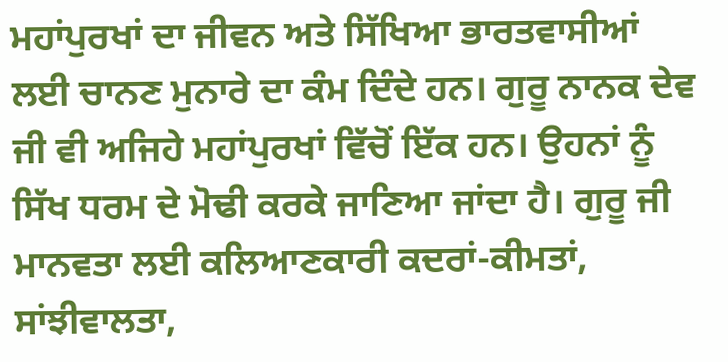ਮਹਾਂਪੁਰਖਾਂ ਦਾ ਜੀਵਨ ਅਤੇ ਸਿੱਖਿਆ ਭਾਰਤਵਾਸੀਆਂ ਲਈ ਚਾਨਣ ਮੁਨਾਰੇ ਦਾ ਕੰਮ ਦਿੰਦੇ ਹਨ। ਗੁਰੂ ਨਾਨਕ ਦੇਵ ਜੀ ਵੀ ਅਜਿਹੇ ਮਹਾਂਪੁਰਖਾਂ ਵਿੱਚੋਂ ਇੱਕ ਹਨ। ਉਹਨਾਂ ਨੂੰ ਸਿੱਖ ਧਰਮ ਦੇ ਮੋਢੀ ਕਰਕੇ ਜਾਣਿਆ ਜਾਂਦਾ ਹੈ। ਗੁਰੂ ਜੀ ਮਾਨਵਤਾ ਲਈ ਕਲਿਆਣਕਾਰੀ ਕਦਰਾਂ-ਕੀਮਤਾਂ, ਸਾਂਝੀਵਾਲਤਾ,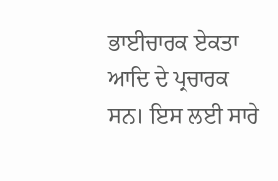ਭਾਈਚਾਰਕ ਏਕਤਾ ਆਦਿ ਦੇ ਪ੍ਰਚਾਰਕ ਸਨ। ਇਸ ਲਈ ਸਾਰੇ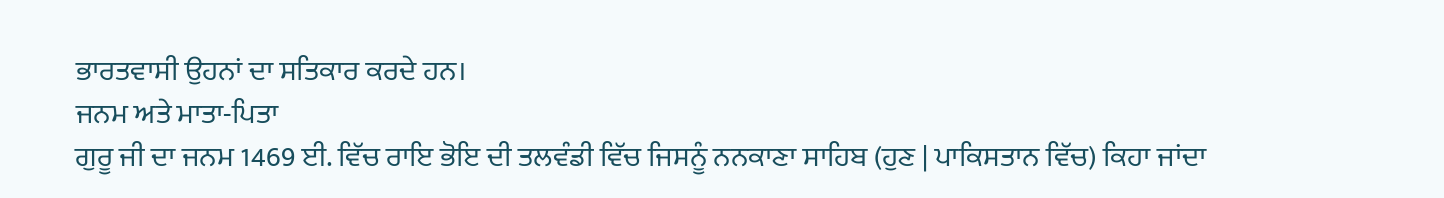ਭਾਰਤਵਾਸੀ ਉਹਨਾਂ ਦਾ ਸਤਿਕਾਰ ਕਰਦੇ ਹਨ।
ਜਨਮ ਅਤੇ ਮਾਤਾ-ਪਿਤਾ
ਗੁਰੂ ਜੀ ਦਾ ਜਨਮ 1469 ਈ. ਵਿੱਚ ਰਾਇ ਭੋਇ ਦੀ ਤਲਵੰਡੀ ਵਿੱਚ ਜਿਸਨੂੰ ਨਨਕਾਣਾ ਸਾਹਿਬ (ਹੁਣ | ਪਾਕਿਸਤਾਨ ਵਿੱਚ) ਕਿਹਾ ਜਾਂਦਾ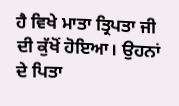ਹੈ ਵਿਖੇ ਮਾਤਾ ਤ੍ਰਿਪਤਾ ਜੀ ਦੀ ਕੁੱਖੋਂ ਹੋਇਆ। ਉਹਨਾਂ ਦੇ ਪਿਤਾ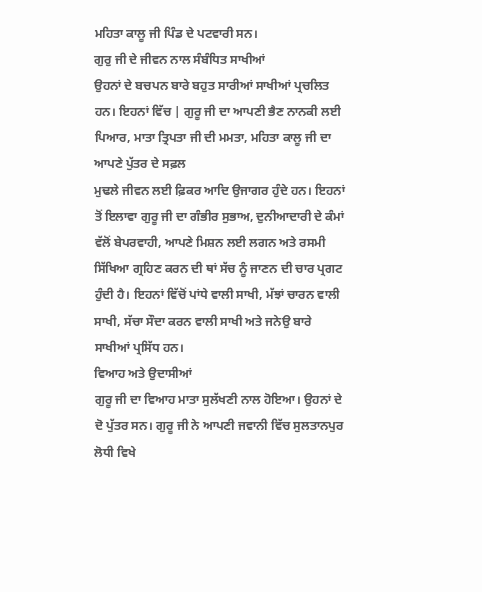ਮਹਿਤਾ ਕਾਲੂ ਜੀ ਪਿੰਡ ਦੇ ਪਟਵਾਰੀ ਸਨ।
ਗੁਰੁ ਜੀ ਦੇ ਜੀਵਨ ਨਾਲ ਸੰਬੰਧਿਤ ਸਾਖੀਆਂ
ਉਹਨਾਂ ਦੇ ਬਚਪਨ ਬਾਰੇ ਬਹੁਤ ਸਾਰੀਆਂ ਸਾਖੀਆਂ ਪ੍ਰਚਲਿਤ ਹਨ। ਇਹਨਾਂ ਵਿੱਚ | ਗੁਰੂ ਜੀ ਦਾ ਆਪਣੀ ਭੈਣ ਨਾਨਕੀ ਲਈ ਪਿਆਰ, ਮਾਤਾ ਤ੍ਰਿਪਤਾ ਜੀ ਦੀ ਮਮਤਾ, ਮਹਿਤਾ ਕਾਲੂ ਜੀ ਦਾ ਆਪਣੇ ਪੁੱਤਰ ਦੇ ਸਫ਼ਲ
ਮੁਢਲੇ ਜੀਵਨ ਲਈ ਫ਼ਿਕਰ ਆਦਿ ਉਜਾਗਰ ਹੁੰਦੇ ਹਨ। ਇਹਨਾਂ ਤੋਂ ਇਲਾਵਾ ਗੁਰੂ ਜੀ ਦਾ ਗੰਭੀਰ ਸੁਭਾਅ, ਦੁਨੀਆਦਾਰੀ ਦੇ ਕੰਮਾਂ ਵੱਲੋਂ ਬੇਪਰਵਾਹੀ, ਆਪਣੇ ਮਿਸ਼ਨ ਲਈ ਲਗਨ ਅਤੇ ਰਸਮੀ ਸਿੱਖਿਆ ਗ੍ਰਹਿਣ ਕਰਨ ਦੀ ਥਾਂ ਸੱਚ ਨੂੰ ਜਾਣਨ ਦੀ ਚਾਰ ਪ੍ਰਗਟ ਹੁੰਦੀ ਹੈ। ਇਹਨਾਂ ਵਿੱਚੋਂ ਪਾਂਧੇ ਵਾਲੀ ਸਾਖੀ, ਮੱਝਾਂ ਚਾਰਨ ਵਾਲੀ ਸਾਖੀ, ਸੱਚਾ ਸੌਦਾ ਕਰਨ ਵਾਲੀ ਸਾਖੀ ਅਤੇ ਜਨੇਉ ਬਾਰੇ ਸਾਖੀਆਂ ਪ੍ਰਸਿੱਧ ਹਨ।
ਵਿਆਹ ਅਤੇ ਉਦਾਸੀਆਂ
ਗੁਰੂ ਜੀ ਦਾ ਵਿਆਹ ਮਾਤਾ ਸੁਲੱਖਣੀ ਨਾਲ ਹੋਇਆ। ਉਹਨਾਂ ਦੇ ਦੋ ਪੁੱਤਰ ਸਨ। ਗੁਰੂ ਜੀ ਨੇ ਆਪਣੀ ਜਵਾਨੀ ਵਿੱਚ ਸੁਲਤਾਨਪੁਰ ਲੋਧੀ ਵਿਖੇ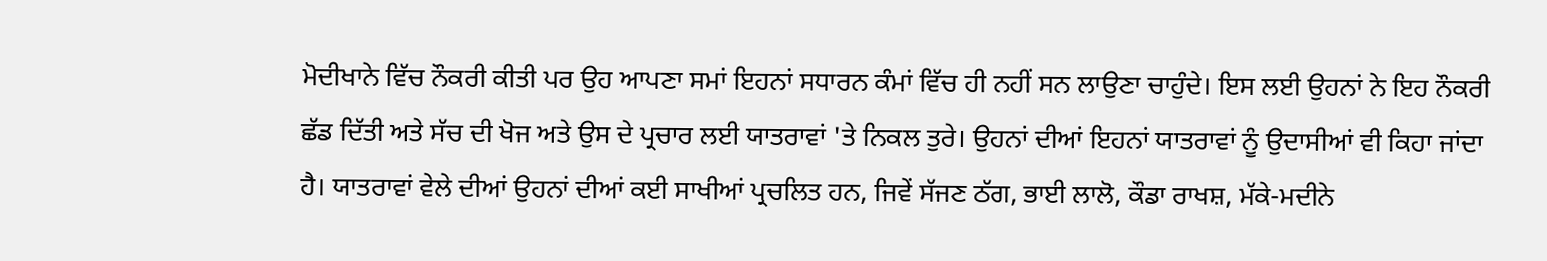ਮੋਦੀਖਾਨੇ ਵਿੱਚ ਨੌਕਰੀ ਕੀਤੀ ਪਰ ਉਹ ਆਪਣਾ ਸਮਾਂ ਇਹਨਾਂ ਸਧਾਰਨ ਕੰਮਾਂ ਵਿੱਚ ਹੀ ਨਹੀਂ ਸਨ ਲਾਉਣਾ ਚਾਹੁੰਦੇ। ਇਸ ਲਈ ਉਹਨਾਂ ਨੇ ਇਹ ਨੌਕਰੀ ਛੱਡ ਦਿੱਤੀ ਅਤੇ ਸੱਚ ਦੀ ਖੋਜ ਅਤੇ ਉਸ ਦੇ ਪ੍ਰਚਾਰ ਲਈ ਯਾਤਰਾਵਾਂ 'ਤੇ ਨਿਕਲ ਤੁਰੇ। ਉਹਨਾਂ ਦੀਆਂ ਇਹਨਾਂ ਯਾਤਰਾਵਾਂ ਨੂੰ ਉਦਾਸੀਆਂ ਵੀ ਕਿਹਾ ਜਾਂਦਾ ਹੈ। ਯਾਤਰਾਵਾਂ ਵੇਲੇ ਦੀਆਂ ਉਹਨਾਂ ਦੀਆਂ ਕਈ ਸਾਖੀਆਂ ਪ੍ਰਚਲਿਤ ਹਨ, ਜਿਵੇਂ ਸੱਜਣ ਠੱਗ, ਭਾਈ ਲਾਲੋ, ਕੌਡਾ ਰਾਖਸ਼, ਮੱਕੇ-ਮਦੀਨੇ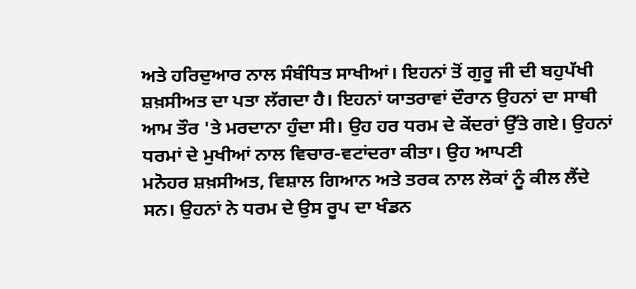ਅਤੇ ਹਰਿਦੁਆਰ ਨਾਲ ਸੰਬੰਧਿਤ ਸਾਖੀਆਂ। ਇਹਨਾਂ ਤੋਂ ਗੁਰੂ ਜੀ ਦੀ ਬਹੁਪੱਖੀ ਸ਼ਖ਼ਸੀਅਤ ਦਾ ਪਤਾ ਲੱਗਦਾ ਹੈ। ਇਹਨਾਂ ਯਾਤਰਾਵਾਂ ਦੌਰਾਨ ਉਹਨਾਂ ਦਾ ਸਾਥੀ ਆਮ ਤੌਰ 'ਤੇ ਮਰਦਾਨਾ ਹੁੰਦਾ ਸੀ। ਉਹ ਹਰ ਧਰਮ ਦੇ ਕੇਂਦਰਾਂ ਉੱਤੇ ਗਏ। ਉਹਨਾਂ ਧਰਮਾਂ ਦੇ ਮੁਖੀਆਂ ਨਾਲ ਵਿਚਾਰ-ਵਟਾਂਦਰਾ ਕੀਤਾ। ਉਹ ਆਪਣੀ
ਮਨੋਹਰ ਸ਼ਖ਼ਸੀਅਤ, ਵਿਸ਼ਾਲ ਗਿਆਨ ਅਤੇ ਤਰਕ ਨਾਲ ਲੋਕਾਂ ਨੂੰ ਕੀਲ ਲੈਂਦੇ ਸਨ। ਉਹਨਾਂ ਨੇ ਧਰਮ ਦੇ ਉਸ ਰੂਪ ਦਾ ਖੰਡਨ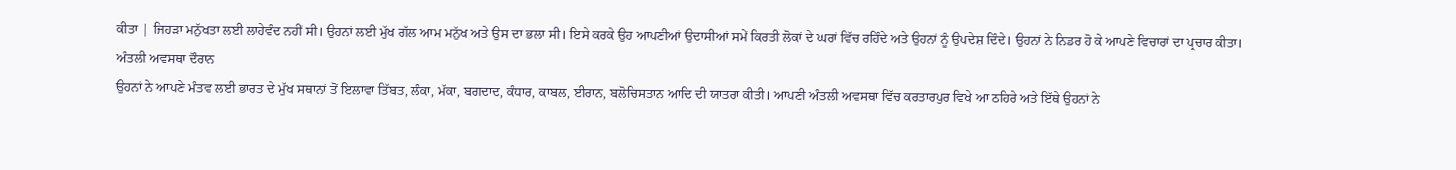ਕੀਤਾ | ਜਿਹੜਾ ਮਨੁੱਖਤਾ ਲਈ ਲਾਹੇਵੰਦ ਨਹੀਂ ਸੀ। ਉਹਨਾਂ ਲਈ ਮੁੱਖ ਗੱਲ ਆਮ ਮਨੁੱਖ ਅਤੇ ਉਸ ਦਾ ਭਲਾ ਸੀ। ਇਸੇ ਕਰਕੇ ਉਹ ਆਪਣੀਆਂ ਉਦਾਸੀਆਂ ਸਮੇਂ ਕਿਰਤੀ ਲੋਕਾਂ ਦੇ ਘਰਾਂ ਵਿੱਚ ਰਹਿੰਦੇ ਅਤੇ ਉਹਨਾਂ ਨੂੰ ਉਪਦੇਸ਼ ਦਿੰਦੇ। ਉਹਨਾਂ ਨੇ ਨਿਡਰ ਹੋ ਕੇ ਆਪਣੇ ਵਿਚਾਰਾਂ ਦਾ ਪ੍ਰਚਾਰ ਕੀਤਾ।
ਅੰਤਲੀ ਅਵਸਥਾ ਦੌਰਾਨ
ਉਹਨਾਂ ਨੇ ਆਪਣੇ ਮੰਤਵ ਲਈ ਭਾਰਤ ਦੇ ਮੁੱਖ ਸਥਾਨਾਂ ਤੋਂ ਇਲਾਵਾ ਤਿੱਬਤ, ਲੰਕਾ, ਮੱਕਾ, ਬਗਦਾਦ, ਕੰਧਾਰ, ਕਾਬਲ, ਈਰਾਨ, ਬਲੋਚਿਸਤਾਨ ਆਦਿ ਦੀ ਯਾਤਰਾ ਕੀਤੀ। ਆਪਣੀ ਅੰਤਲੀ ਅਵਸਥਾ ਵਿੱਚ ਕਰਤਾਰਪੁਰ ਵਿਖੇ ਆ ਠਹਿਰੇ ਅਤੇ ਇੱਥੇ ਉਹਨਾਂ ਨੇ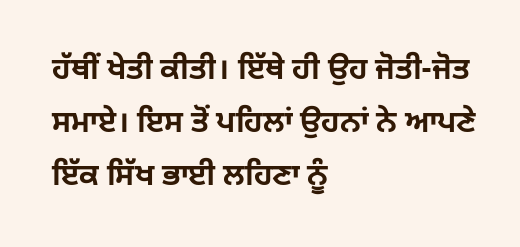ਹੱਥੀਂ ਖੇਤੀ ਕੀਤੀ। ਇੱਥੇ ਹੀ ਉਹ ਜੋਤੀ-ਜੋਤ ਸਮਾਏ। ਇਸ ਤੋਂ ਪਹਿਲਾਂ ਉਹਨਾਂ ਨੇ ਆਪਣੇ ਇੱਕ ਸਿੱਖ ਭਾਈ ਲਹਿਣਾ ਨੂੰ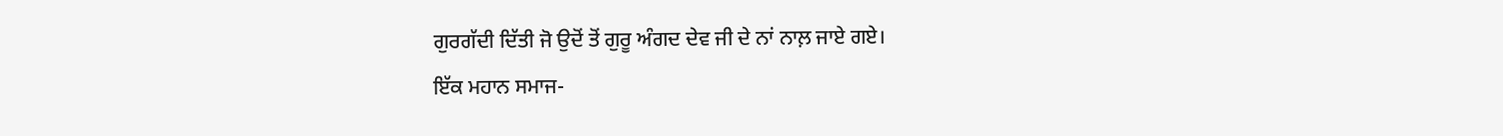ਗੁਰਗੱਦੀ ਦਿੱਤੀ ਜੋ ਉਦੋਂ ਤੋਂ ਗੁਰੂ ਅੰਗਦ ਦੇਵ ਜੀ ਦੇ ਨਾਂ ਨਾਲ਼ ਜਾਏ ਗਏ।
ਇੱਕ ਮਹਾਨ ਸਮਾਜ-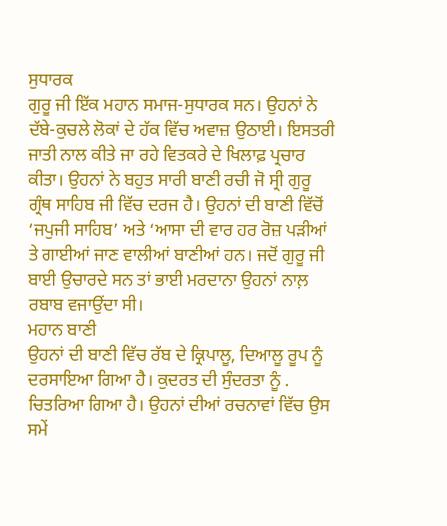ਸੁਧਾਰਕ
ਗੁਰੂ ਜੀ ਇੱਕ ਮਹਾਨ ਸਮਾਜ-ਸੁਧਾਰਕ ਸਨ। ਉਹਨਾਂ ਨੇ ਦੱਬੇ-ਕੁਚਲੇ ਲੋਕਾਂ ਦੇ ਹੱਕ ਵਿੱਚ ਅਵਾਜ਼ ਉਠਾਈ। ਇਸਤਰੀ ਜਾਤੀ ਨਾਲ ਕੀਤੇ ਜਾ ਰਹੇ ਵਿਤਕਰੇ ਦੇ ਖਿਲਾਫ਼ ਪ੍ਰਚਾਰ ਕੀਤਾ। ਉਹਨਾਂ ਨੇ ਬਹੁਤ ਸਾਰੀ ਬਾਣੀ ਰਚੀ ਜੋ ਸ੍ਰੀ ਗੁਰੂ ਗ੍ਰੰਥ ਸਾਹਿਬ ਜੀ ਵਿੱਚ ਦਰਜ ਹੈ। ਉਹਨਾਂ ਦੀ ਬਾਣੀ ਵਿੱਚੋਂ ‘ਜਪੁਜੀ ਸਾਹਿਬ’ ਅਤੇ ‘ਆਸਾ ਦੀ ਵਾਰ ਹਰ ਰੋਜ਼ ਪੜੀਆਂ ਤੇ ਗਾਈਆਂ ਜਾਣ ਵਾਲੀਆਂ ਬਾਣੀਆਂ ਹਨ। ਜਦੋਂ ਗੁਰੂ ਜੀ ਬਾਈ ਉਚਾਰਦੇ ਸਨ ਤਾਂ ਭਾਈ ਮਰਦਾਨਾ ਉਹਨਾਂ ਨਾਲ਼ ਰਬਾਬ ਵਜਾਉਂਦਾ ਸੀ।
ਮਹਾਨ ਬਾਣੀ
ਉਹਨਾਂ ਦੀ ਬਾਣੀ ਵਿੱਚ ਰੱਬ ਦੇ ਕ੍ਰਿਪਾਲੂ, ਦਿਆਲੂ ਰੂਪ ਨੂੰ ਦਰਸਾਇਆ ਗਿਆ ਹੈ। ਕੁਦਰਤ ਦੀ ਸੁੰਦਰਤਾ ਨੂੰ . ਚਿਤਰਿਆ ਗਿਆ ਹੈ। ਉਹਨਾਂ ਦੀਆਂ ਰਚਨਾਵਾਂ ਵਿੱਚ ਉਸ ਸਮੇਂ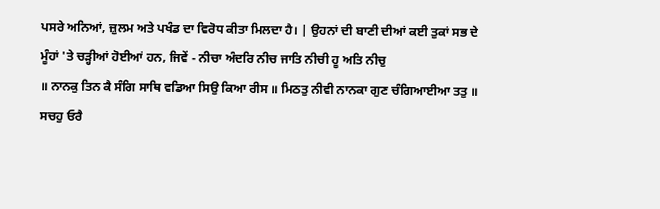ਪਸਰੇ ਅਨਿਆਂ, ਜ਼ੁਲਮ ਅਤੇ ਪਖੰਡ ਦਾ ਵਿਰੋਧ ਕੀਤਾ ਮਿਲਦਾ ਹੈ। | ਉਹਨਾਂ ਦੀ ਬਾਣੀ ਦੀਆਂ ਕਈ ਤੁਕਾਂ ਸਭ ਦੇ ਮੂੰਹਾਂ 'ਤੇ ਚੜ੍ਹੀਆਂ ਹੋਈਆਂ ਹਨ, ਜਿਵੇਂ - ਨੀਚਾ ਅੰਦਰਿ ਨੀਚ ਜਾਤਿ ਨੀਚੀ ਹੂ ਅਤਿ ਨੀਚੁ
॥ ਨਾਨਕੁ ਤਿਨ ਕੈ ਸੰਗਿ ਸਾਥਿ ਵਡਿਆ ਸਿਉ ਕਿਆ ਰੀਸ ॥ ਮਿਠਤੁ ਨੀਵੀ ਨਾਨਕਾ ਗੁਣ ਚੰਗਿਆਈਆ ਤਤੁ ॥ ਸਚਹੁ ਓਰੈ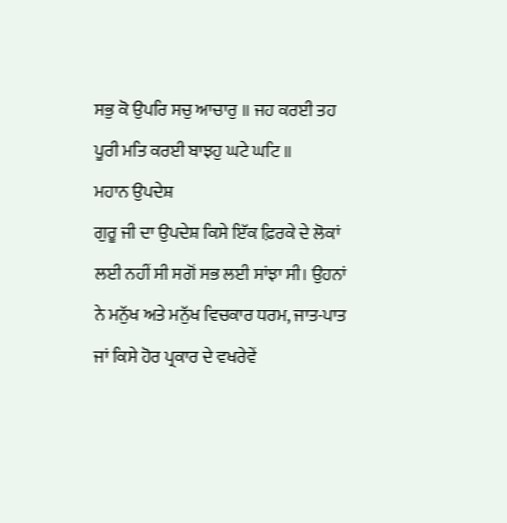ਸਭੁ ਕੋ ਉਪਰਿ ਸਚੁ ਆਚਾਰੁ ॥ ਜਹ ਕਰਈ ਤਹ ਪੂਰੀ ਮਤਿ ਕਰਈ ਬਾਝਹੁ ਘਟੇ ਘਟਿ ॥
ਮਹਾਨ ਉਪਦੇਸ਼
ਗੁਰੂ ਜੀ ਦਾ ਉਪਦੇਸ਼ ਕਿਸੇ ਇੱਕ ਫ਼ਿਰਕੇ ਦੇ ਲੋਕਾਂ ਲਈ ਨਹੀਂ ਸੀ ਸਗੋਂ ਸਭ ਲਈ ਸਾਂਝਾ ਸੀ। ਉਹਨਾਂ ਨੇ ਮਨੁੱਖ ਅਤੇ ਮਨੁੱਖ ਵਿਚਕਾਰ ਧਰਮ, ਜਾਤ-ਪਾਤ ਜਾਂ ਕਿਸੇ ਹੋਰ ਪ੍ਰਕਾਰ ਦੇ ਵਖਰੇਵੇਂ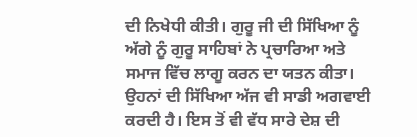ਦੀ ਨਿਖੇਧੀ ਕੀਤੀ। ਗੁਰੂ ਜੀ ਦੀ ਸਿੱਖਿਆ ਨੂੰ ਅੱਗੇ ਨੂੰ ਗੁਰੂ ਸਾਹਿਬਾਂ ਨੇ ਪ੍ਰਚਾਰਿਆ ਅਤੇ ਸਮਾਜ ਵਿੱਚ ਲਾਗੂ ਕਰਨ ਦਾ ਯਤਨ ਕੀਤਾ। ਉਹਨਾਂ ਦੀ ਸਿੱਖਿਆ ਅੱਜ ਵੀ ਸਾਡੀ ਅਗਵਾਈ ਕਰਦੀ ਹੈ। ਇਸ ਤੋਂ ਵੀ ਵੱਧ ਸਾਰੇ ਦੇਸ਼ ਦੀ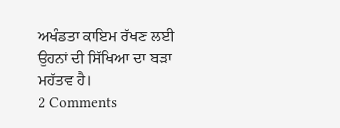ਅਖੰਡਤਾ ਕਾਇਮ ਰੱਖਣ ਲਈ ਉਹਨਾਂ ਦੀ ਸਿੱਖਿਆ ਦਾ ਬੜਾ ਮਹੱਤਵ ਹੈ।
2 Comments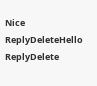Nice
ReplyDeleteHello
ReplyDelete